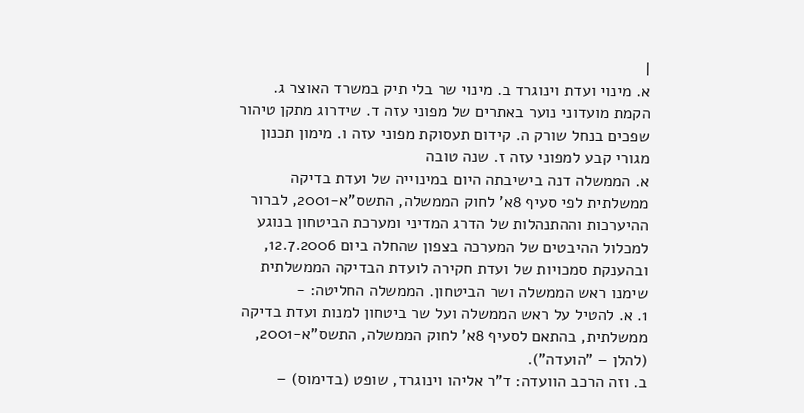|
א. מינוי ועדת וינוגרד ב. מינוי שר בלי תיק במשרד האוצר ג. הקמת מועדוני נוער באתרים של מפוני עזה ד. שידרוג מתקן טיהור שפכים בנחל שורק ה. קידום תעסוקת מפוני עזה ו. מימון תכנון מגורי קבע למפוני עזה ז. שנה טובה
א. הממשלה דנה בישיבתה היום במינוייה של ועדת בדיקה ממשלתית לפי סעיף 8א' לחוק הממשלה, התשס"א-2001, לברור ההיערכות וההתנהלות של הדרג המדיני ומערכת הביטחון בנוגע למכלול ההיבטים של המערכה בצפון שהחלה ביום 12.7.2006, ובהענקת סמכויות של ועדת חקירה לועדת הבדיקה הממשלתית שימנו ראש הממשלה ושר הביטחון. הממשלה החליטה: -
1. א. להטיל על ראש הממשלה ועל שר ביטחון למנות ועדת בדיקה ממשלתית, בהתאם לסעיף 8א' לחוק הממשלה, התשס"א-2001, (להלן – "הועדה").
ב. וזה הרכב הוועדה: ד"ר אליהו וינוגרד, שופט (בדימוס) –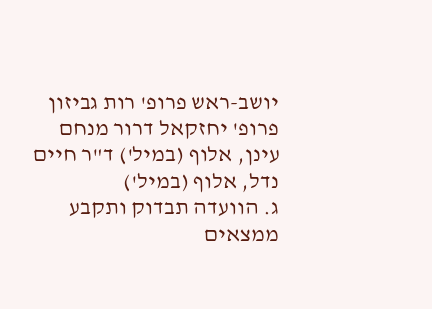יושב-ראש פרופ' רות גביזון פרופ' יחזקאל דרור מנחם עינן, אלוף (במיל') ד"ר חיים נדל, אלוף (במיל')
ג. הוועדה תבדוק ותקבע ממצאים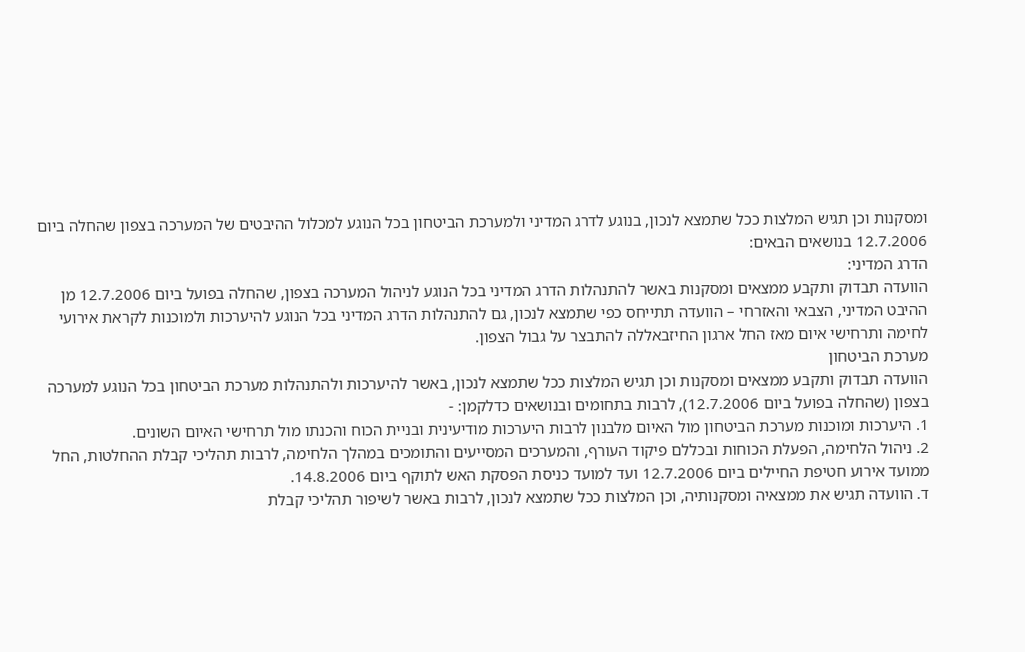ומסקנות וכן תגיש המלצות ככל שתמצא לנכון, בנוגע לדרג המדיני ולמערכת הביטחון בכל הנוגע למכלול ההיבטים של המערכה בצפון שהחלה ביום 12.7.2006 בנושאים הבאים:
הדרג המדיני:
הוועדה תבדוק ותקבע ממצאים ומסקנות באשר להתנהלות הדרג המדיני בכל הנוגע לניהול המערכה בצפון, שהחלה בפועל ביום 12.7.2006 מן ההיבט המדיני, הצבאי והאזרחי – הוועדה תתייחס כפי שתמצא לנכון, גם להתנהלות הדרג המדיני בכל הנוגע להיערכות ולמוכנות לקראת אירועי לחימה ותרחישי איום מאז החל ארגון החיזבאללה להתבצר על גבול הצפון.
מערכת הביטחון
הוועדה תבדוק ותקבע ממצאים ומסקנות וכן תגיש המלצות ככל שתמצא לנכון, באשר להיערכות ולהתנהלות מערכת הביטחון בכל הנוגע למערכה בצפון (שהחלה בפועל ביום 12.7.2006), לרבות בתחומים ובנושאים כדלקמן: -
1. היערכות ומוכנות מערכת הביטחון מול האיום מלבנון לרבות היערכות מודיעינית ובניית הכוח והכנתו מול תרחישי האיום השונים.
2. ניהול הלחימה, הפעלת הכוחות ובכללם פיקוד העורף, והמערכים המסייעים והתומכים במהלך הלחימה, לרבות תהליכי קבלת ההחלטות, החל ממועד אירוע חטיפת החיילים ביום 12.7.2006 ועד למועד כניסת הפסקת האש לתוקף ביום 14.8.2006.
ד. הוועדה תגיש את ממצאיה ומסקנותיה, וכן המלצות ככל שתמצא לנכון, לרבות באשר לשיפור תהליכי קבלת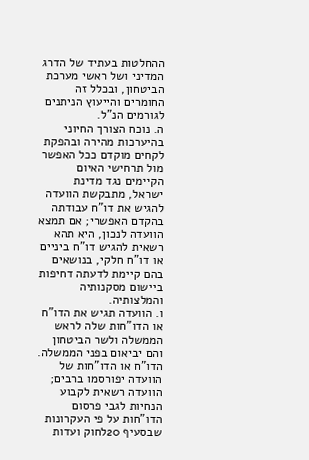ההחלטות בעתיד של הדרג המדיני ושל ראשי מערכת הביטחון, ובכלל זה החומרים והייעוץ הניתנים לגורמים הנ"ל.
ה. נוכח הצורך החיוני בהיערכות מהירה ובהפקת לקחים מוקדם ככל האפשר מול תרחישי האיום הקיימים נגד מדינת ישראל, מתבקשת הוועדה להגיש את דו"ח עבודתה בהקדם האפשרי; אם תמצא הוועדה לנכון, היא תהא רשאית להגיש דו"ח ביניים או דו"ח חלקי, בנושאים בהם קיימת לדעתה דחיפות ביישום מסקנותיה והמלצותיה.
ו. הוועדה תגיש את הדו"ח או הדו"חות שלה לראש הממשלה ולשר הביטחון והם יביאום בפני הממשלה. הדו"ח או הדו"חות של הוועדה יפורסמו ברבים; הוועדה רשאית לקבוע הנחיות לגבי פרסום הדו"חות על פי העקרונות שבסעיף 20לחוק ועדות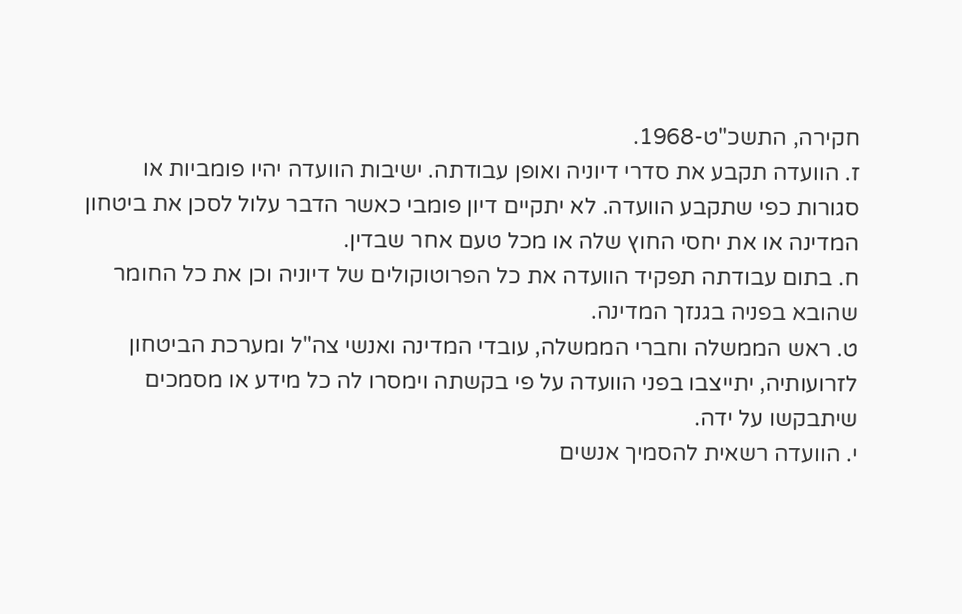חקירה, התשכ"ט-1968.
ז. הוועדה תקבע את סדרי דיוניה ואופן עבודתה. ישיבות הוועדה יהיו פומביות או סגורות כפי שתקבע הוועדה. לא יתקיים דיון פומבי כאשר הדבר עלול לסכן את ביטחון המדינה או את יחסי החוץ שלה או מכל טעם אחר שבדין.
ח. בתום עבודתה תפקיד הוועדה את כל הפרוטוקולים של דיוניה וכן את כל החומר שהובא בפניה בגנזך המדינה.
ט. ראש הממשלה וחברי הממשלה, עובדי המדינה ואנשי צה"ל ומערכת הביטחון לזרועותיה, יתייצבו בפני הוועדה על פי בקשתה וימסרו לה כל מידע או מסמכים שיתבקשו על ידה.
י. הוועדה רשאית להסמיך אנשים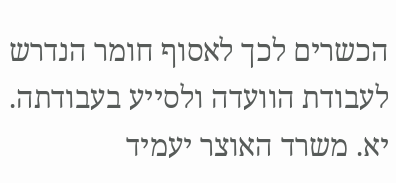הכשרים לכך לאסוף חומר הנדרש לעבודת הוועדה ולסייע בעבודתה.
יא. משרד האוצר יעמיד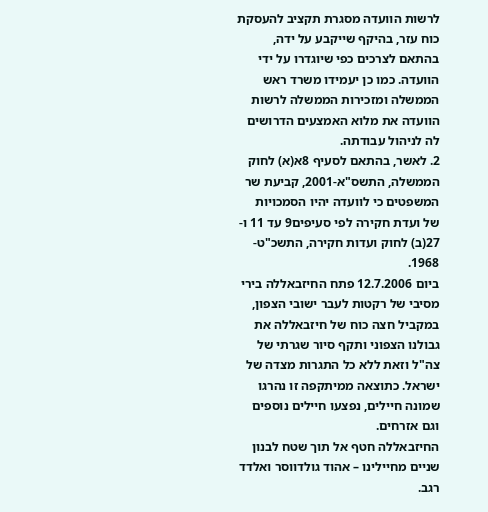לרשות הוועדה מסגרת תקציב להעסקת כוח עזר, בהיקף שייקבע על ידה, בהתאם לצרכים כפי שיוגדרו על ידי הוועדה. כמו כן יעמידו משרד ראש הממשלה ומזכירות הממשלה לרשות הוועדה את מלוא האמצעים הדרושים לה לניהול עבודתה.
2. לאשר, בהתאם לסעיף 8א(א) לחוק הממשלה, התשס"א-2001, קביעת שר המשפטים כי לוועדה יהיו הסמכויות של ועדת חקירה לפי סעיפים9 עד 11 ו- 27(ב) לחוק ועדות חקירה, התשכ"ט- 1968.
ביום 12.7.2006 פתח החיזבאללה בירי מסיבי של רקטות לעבר ישובי הצפון, במקביל חצה כוח של חיזבאללה את גבולנו הצפוני ותקף סיור שגרתי של צה"ל וזאת ללא כל התגרות מצדה של ישראל. כתוצאה ממיתקפה זו נהרגו שמונה חיילים, נפצעו חיילים נוספים וגם אזרחים.
החיזבאללה חטף אל תוך שטח לבנון שניים מחיילינו – אהוד גולדווסר ואלדד רגב.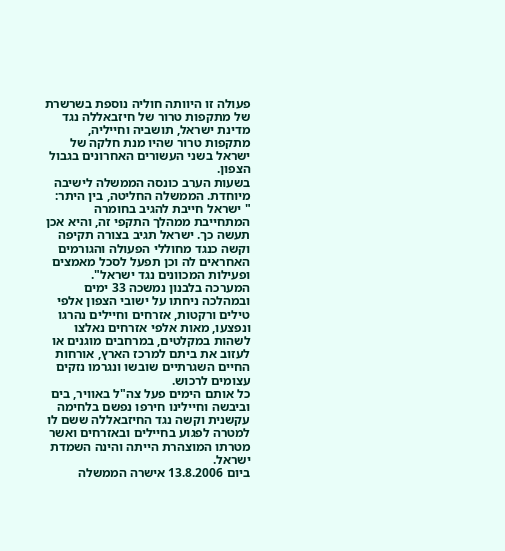פעולה זו היוותה חוליה נוספת בשרשרת של מתקפות טרור של חיזבאללה נגד מדינת ישראל, תושביה וחייליה, מתקפות טרור שהיו מנת חלקה של ישראל בשני העשורים האחרונים בגבול הצפון.
בשעות הערב כונסה הממשלה לישיבה מיוחדת. הממשלה החליטה, בין היתר:
" ישראל חייבת להגיב בחומרה המתחייבת ממהלך התקפי זה, והיא אכן תעשה כך. ישראל תגיב בצורה תקיפה וקשה כנגד מחוללי הפעולה והגורמים האחראים לה וכן תפעל לסכל מאמצים ופעילות המכוונים נגד ישראל".
המערכה בלבנון נמשכה 33 ימים ובמהלכה ניחתו על ישובי הצפון אלפי טילים ורקטות, אזרחים וחיילים נהרגו ונפצעו, מאות אלפי אזרחים נאלצו לשהות במקלטים, במרחבים מוגנים או לעזוב את ביתם למרכז הארץ, אורחות החיים השגרתיים שובשו ונגרמו נזקים עצומים לרכוש.
כל אותם הימים פעל צה"ל באוויר, בים וביבשה וחיילינו חירפו נפשם בלחימה עקשנית וקשה נגד החיזבאללה ששם לו למטרה לפגוע בחיילים ובאזרחים ואשר מטרתו המוצהרת הייתה והינה השמדת ישראל.
ביום 13.8.2006 אישרה הממשלה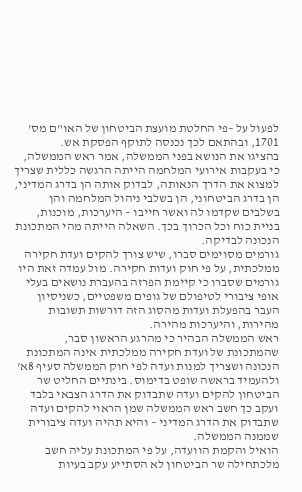לפעול על –פי החלטת מועצת הביטחון של האו"ם מס' 1701, ובהתאם לכך נכנסה לתוקף הפסקת אש.
בהציגו את הנושא בפני הממשלה, אמר ראש הממשלה, כי בעקבות אירועי המלחמה הייתה הרגשה כללית שצריך למצוא את הדרך הנאותה, לבדוק אותה הן בדרג המדיני, הן בדרג הביטחוני, הן בשלבי ניהול המלחמה והן בשלבים שקדמו לה ואשר חייבו – היערכות, מוכנות, בניית כוח וכל הכרוך בכך. השאלה הייתה מהי המתכונת הנכונה לבדיקה.
גורמים מסוימים סברו, שיש צורך להקים ועדת חקירה ממלכתית, על פי חוק ועדות חקירה. מול עמדה זאת היו גורמים שסברו כי קיימת הפרזה בהעברת נושאים בעלי אופי ציבורי לטיפולם של גופים משפטיים, כשניסיון העבר בהפעלת ועדות מהסוג הזה דורשות תשובות מהירות, והיערכות מהירה.
ראש הממשלה הבהיר כי מהרגע הראשון סבר, שהמתכונת של ועדת חקירה ממלכתית אינה המתכונת הנכונה ושצריך למנות ועדה לפי חוק הממשלה סעיף 8א' ולהעמיד בראשה שופט בדימוס. בינתיים החליט שר הביטחון להקים ועדה שתבדוק את הדרג הצבאי בלבד ועקב כך חשב ראש הממשלה שמן הראוי להקים ועדה שתבדוק את הדרג המדיני – והיא תהיה ועדה ציבורית שממנה הממשלה.
הואיל והקמת הוועדה, על פי המתכונת עליה חשב מלכתחילה שר הביטחון לא הסתייע עקב בעיות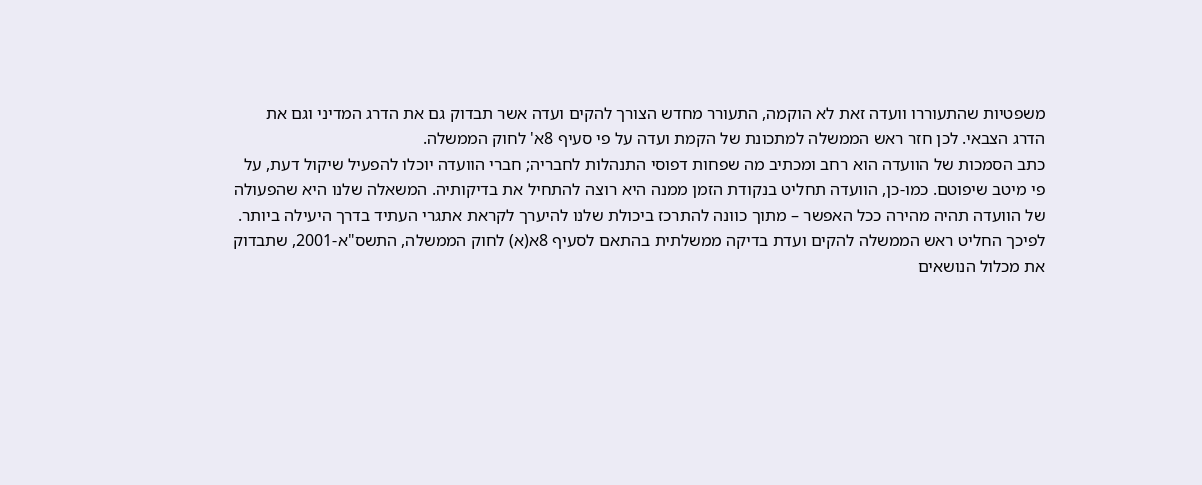משפטיות שהתעוררו וועדה זאת לא הוקמה, התעורר מחדש הצורך להקים ועדה אשר תבדוק גם את הדרג המדיני וגם את הדרג הצבאי. לכן חזר ראש הממשלה למתכונת של הקמת ועדה על פי סעיף 8א' לחוק הממשלה.
כתב הסמכות של הוועדה הוא רחב ומכתיב מה שפחות דפוסי התנהלות לחבריה; חברי הוועדה יוכלו להפעיל שיקול דעת, על פי מיטב שיפוטם. כמו-כן, הוועדה תחליט בנקודת הזמן ממנה היא רוצה להתחיל את בדיקותיה. המשאלה שלנו היא שהפעולה של הוועדה תהיה מהירה ככל האפשר – מתוך כוונה להתרכז ביכולת שלנו להיערך לקראת אתגרי העתיד בדרך היעילה ביותר.
לפיכך החליט ראש הממשלה להקים ועדת בדיקה ממשלתית בהתאם לסעיף 8א(א) לחוק הממשלה, התשס"א-2001, שתבדוק את מכלול הנושאים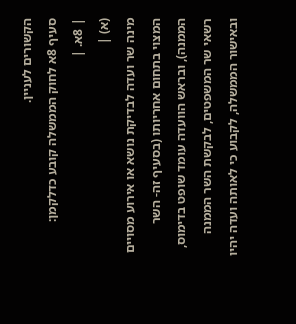הקשורים לעניין.
סעיף 8א לחוק הממשלה קובע כדלקמן:
| 8א. |
(א) |
מינה שר ועדה לבדיקת נושא או אירוע מסויים המצוי בתחום אחריותו (בסעיף זה- השר הממנה), ובראש הוועדה עומד שופט בדימוס, רשאי שר המשפטים, לבקשת השר הממנה ובאישור הממשלה, לקבוע כי לאותה ועדה יהיו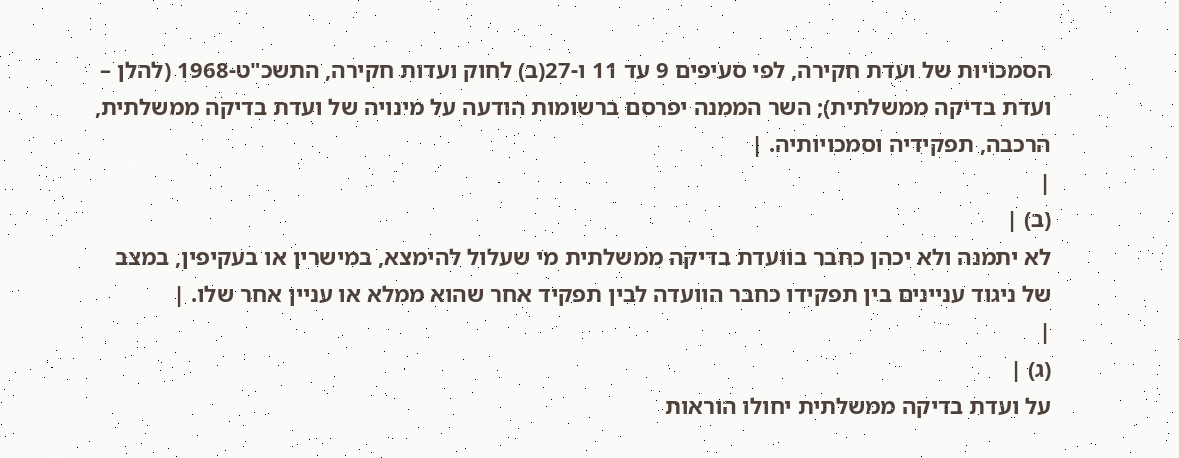הסמכויות של ועדת חקירה, לפי סעיפים 9 עד 11 ו-27(ב) לחוק ועדות חקירה, התשכ"ט-1968 (להלן – ועדת בדיקה ממשלתית); השר הממנה יפרסם ברשומות הודעה על מינויה של ועדת בדיקה ממשלתית, הרכבה, תפקידיה וסמכויותיה. |
|
(ב) |
לא יתמנה ולא יכהן כחבר בוועדת בדיקה ממשלתית מי שעלול להימצא, במישרין או בעקיפין, במצב של ניגוד עניינים בין תפקידו כחבר הוועדה לבין תפקיד אחר שהוא ממלא או עניין אחר שלו. |
|
(ג) |
על ועדת בדיקה ממשלתית יחולו הוראות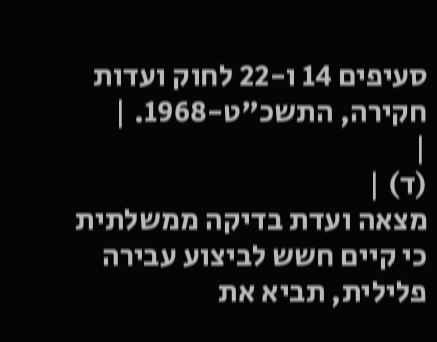סעיפים 14 ו-22 לחוק ועדות חקירה, התשכ"ט-1968. |
|
(ד) |
מצאה ועדת בדיקה ממשלתית כי קיים חשש לביצוע עבירה פלילית, תביא את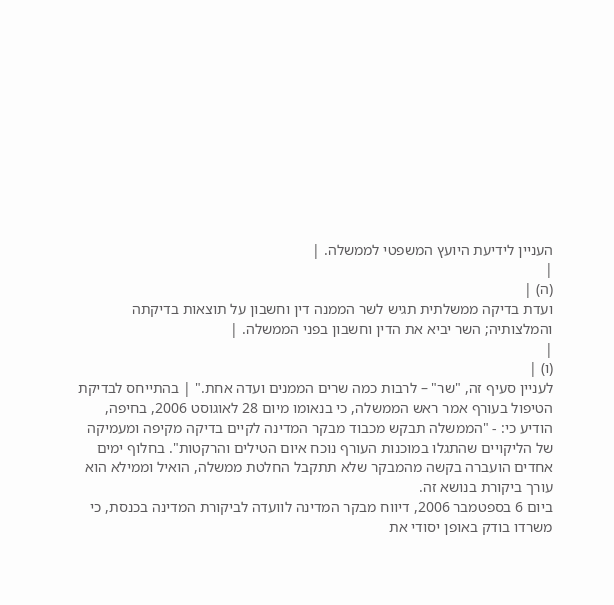העניין לידיעת היועץ המשפטי לממשלה. |
|
(ה) |
ועדת בדיקה ממשלתית תגיש לשר הממנה דין וחשבון על תוצאות בדיקתה והמלצותיה; השר יביא את הדין וחשבון בפני הממשלה. |
|
(ו) |
לעניין סעיף זה, "שר" – לרבות כמה שרים הממנים ועדה אחת." | בהתייחס לבדיקת הטיפול בעורף אמר ראש הממשלה, כי בנאומו מיום 28 לאוגוסט 2006, בחיפה, הודיע כי: - "הממשלה תבקש מכבוד מבקר המדינה לקיים בדיקה מקיפה ומעמיקה של הליקויים שהתגלו במוכנות העורף נוכח איום הטילים והרקטות". בחלוף ימים אחדים הועברה בקשה מהמבקר שלא תתקבל החלטת ממשלה, הואיל וממילא הוא עורך ביקורת בנושא זה.
ביום 6 בספטמבר 2006, דיווח מבקר המדינה לוועדה לביקורת המדינה בכנסת, כי משרדו בודק באופן יסודי את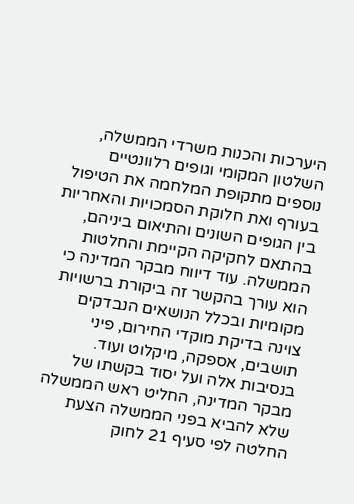היערכות והכנות משרדי הממשלה, השלטון המקומי וגופים רלוונטיים נוספים מתקופת המלחמה את הטיפול בעורף ואת חלוקת הסמכויות והאחריות בין הגופים השונים והתיאום ביניהם, בהתאם לחקיקה הקיימת והחלטות הממשלה. עוד דיווח מבקר המדינה כי הוא עורך בהקשר זה ביקורת ברשויות מקומיות ובכלל הנושאים הנבדקים צוינה בדיקת מוקדי החירום, פיני תושבים, אספקה, מיקלוט ועוד.
בנסיבות אלה ועל יסוד בקשתו של מבקר המדינה, החליט ראש הממשלה שלא להביא בפני הממשלה הצעת החלטה לפי סעיף 21 לחוק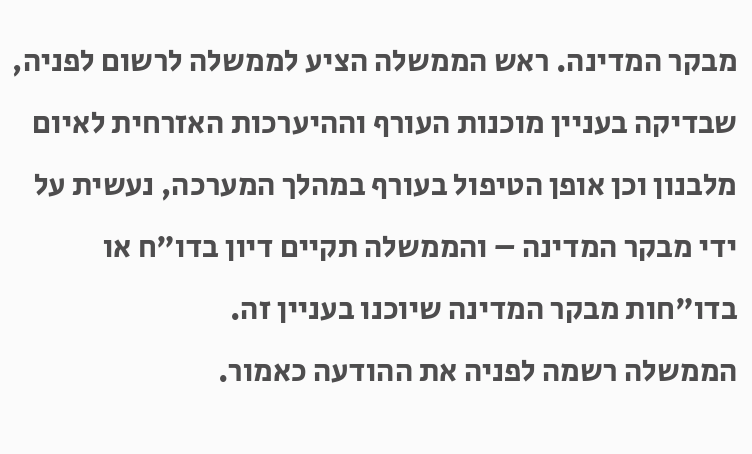מבקר המדינה. ראש הממשלה הציע לממשלה לרשום לפניה, שבדיקה בעניין מוכנות העורף וההיערכות האזרחית לאיום מלבנון וכן אופן הטיפול בעורף במהלך המערכה, נעשית על ידי מבקר המדינה – והממשלה תקיים דיון בדו"ח או בדו"חות מבקר המדינה שיוכנו בעניין זה.
הממשלה רשמה לפניה את ההודעה כאמור.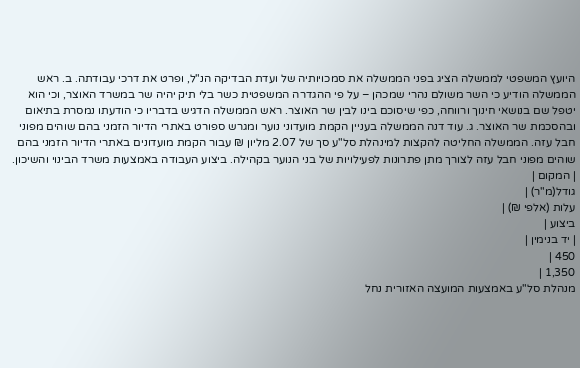היועץ המשפטי לממשלה הציג בפני הממשלה את סמכויותיה של ועדת הבדיקה הנ"ל, ופרט את דרכי עבודתה. ב. ראש הממשלה הודיע כי השר משולם נהרי שמכהן – על פי ההגדרה המשפטית כשר בלי תיק יהיה שר במשרד האוצר, וכי הוא יטפל שם בנושאי חינוך ורווחה, כפי שיסוכם בינו לבין שר האוצר. ראש הממשלה הדגיש בדבריו כי הודעתו נמסרת בתיאום ובהסכמת שר האוצר. ג. עוד דנה הממשלה בעניין הקמת מועדוני נוער ומגרש ספורט באתרי הדיור הזמני בהם שוהים מפוני חבל עזה. הממשלה החליטה להקצות למינהלת סל"ע סך של 2.07 מליון ₪ עבור הקמת מועדונים באתרי הדיור הזמני בהם שוהים מפוני חבל עזה לצורך מתן פתרונות לפעילויות של בני הנוער בקהילה. ביצוע העבודה באמצעות משרד הבינוי והשיכון.
| המקום |
גודל(מ"ר) |
עלות (אלפי ₪) |
ביצוע |
| יד בנימין |
450 |
1,350 |
מנהלת סל"ע באמצעות המועצה האזורית נחל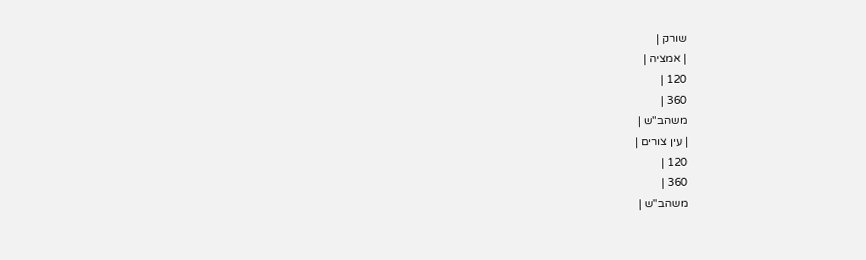שורק |
| אמציה |
120 |
360 |
משהב"ש |
| עין צורים |
120 |
360 |
משהב"ש |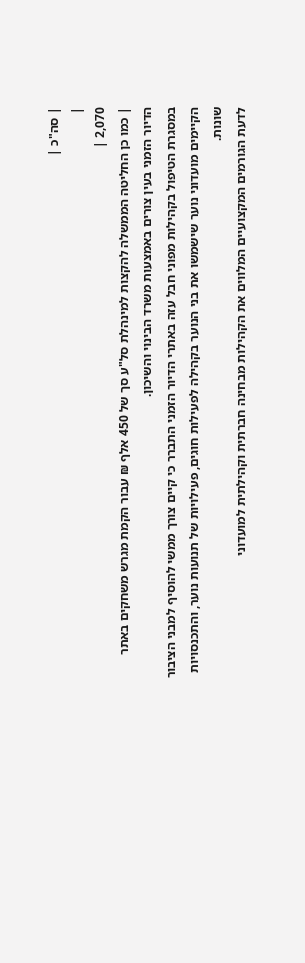| סה"כ |
|
2,070 |
| כמו כן החליטה הממשלה להקצות למינהלת סל"ע סך של 450 אלף ₪ עבור הקמת מגרש משחקים באתר הדיור הזמני בעין צורים באמצעות משרד הבינוי והשיכון.
במסגרת הטיפול בקהילות מפוני חבל עזה באתרי הדיור הזמני התברר כי קיים צורך ממשי להוסיף למבני הציבור הקיימים מועדוני נוער שישמשו את בני הנוער בקהילה לפעילות חוגים, פעילויות של תנועות נוער, והתכנסויות שונות.
לדעת הגורמים המקצועיים המלווים את הקהילות מבחינה חברתית וקהילתית למועדוני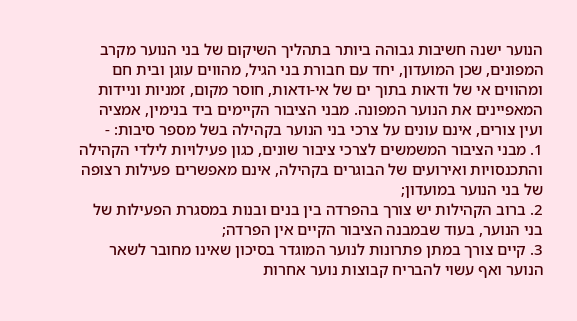הנוער ישנה חשיבות גבוהה ביותר בתהליך השיקום של בני הנוער מקרב המפונים, שכן המועדון, יחד עם חבורת בני הגיל, מהווים עוגן ובית חם ומהווים אי של ודאות בתוך ים של אי-ודאות, חוסר מקום, זמניות וניידות המאפיינים את הנוער המפונה. מבני הציבור הקיימים ביד בנימין, אמציה ועין צורים, אינם עונים על צרכי בני הנוער בקהילה בשל מספר סיבות: -
1. מבני הציבור המשמשים לצרכי ציבור שונים, כגון פעילויות לילדי הקהילה והתכנסויות ואירועים של הבוגרים בקהילה, אינם מאפשרים פעילות רצופה של בני הנוער במועדון;
2. ברוב הקהילות יש צורך בהפרדה בין בנים ובנות במסגרת הפעילות של בני הנוער, בעוד שבמבנה הציבור הקיים אין הפרדה;
3. קיים צורך במתן פתרונות לנוער המוגדר בסיכון שאינו מחובר לשאר הנוער ואף עשוי להבריח קבוצות נוער אחרות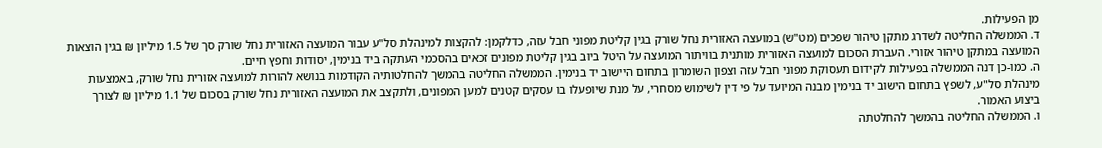מן הפעילות.
ד. הממשלה החליטה לשדרג מתקן טיהור שפכים (מט"ש) במועצה האזורית נחל שורק בגין קליטת מפוני חבל עזה, כדלקמן: להקצות למינהלת סל"ע עבור המועצה האזורית נחל שורק סך של 1.5 מיליון ₪ בגין הוצאות המועצה במתקן טיהור אזורי. העברת הסכום למועצה האזורית מותנית בוויתור המועצה על היטל ביוב בגין קליטת מפונים זכאים בהסכמי העתקה ביד בנימין, יסודות וחפץ חיים.
ה. כמו-כן דנה הממשלה בפעילות לקידום תעסוקת מפוני חבל עזה וצפון השומרון בתחום היישוב יד בנימין. הממשלה החליטה בהמשך להחלטותיה הקודמות בנושא להורות למועצה אזורית נחל שורק, באמצעות מינהלת סל"ע, לשפץ בתחום הישוב יד בנימין מבנה המיועד על פי דין לשימוש מסחרי, על מנת שיופעלו בו עסקים קטנים למען המפונים, ולתקצב את המועצה האזורית נחל שורק בסכום של 1.1 מיליון ₪ לצורך ביצוע האמור.
ו. הממשלה החליטה בהמשך להחלטתה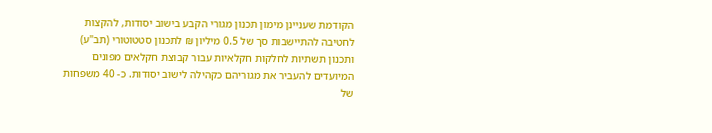הקודמת שעניינן מימון תכנון מגורי הקבע בישוב יסודות, להקצות לחטיבה להתיישבות סך של 0.5 מיליון ₪ לתכנון סטטוטורי (תב"ע) ותכנון תשתיות לחלקות חקלאיות עבור קבוצת חקלאים מפונים המיועדים להעביר את מגוריהם כקהילה לישוב יסודות. כ- 40 משפחות של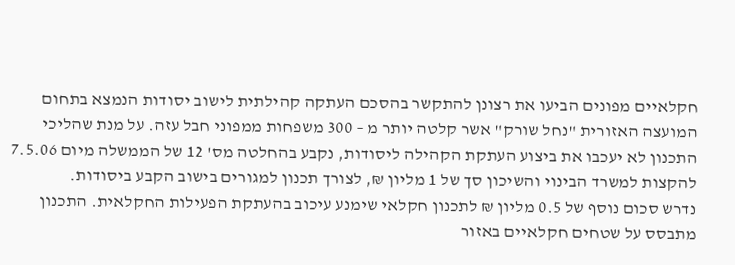חקלאיים מפונים הביעו את רצונן להתקשר בהסכם העתקה קהילתית לישוב יסודות הנמצא בתחום המועצה האזורית "נחל שורק" אשר קלטה יותר מ – 300 משפחות ממפוני חבל עזה. על מנת שהליכי התכנון לא יעכבו את ביצוע העתקת הקהילה ליסודות, נקבע בהחלטה מס' 12 של הממשלה מיום 7.5.06 להקצות למשרד הבינוי והשיכון סך של 1 מליון ₪, לצורך תכנון למגורים בישוב הקבע ביסודות.
נדרש סכום נוסף של 0.5 מליון ₪ לתכנון חקלאי שימנע עיכוב בהעתקת הפעילות החקלאית. התכנון מתבסס על שטחים חקלאיים באזור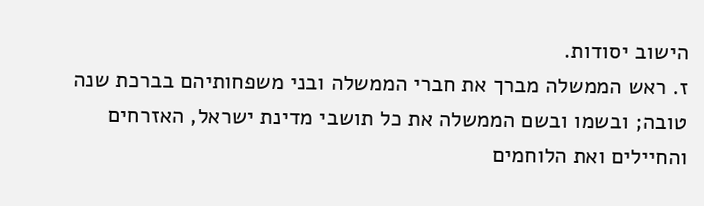הישוב יסודות.
ז. ראש הממשלה מברך את חברי הממשלה ובני משפחותיהם בברכת שנה טובה; ובשמו ובשם הממשלה את כל תושבי מדינת ישראל, האזרחים והחיילים ואת הלוחמים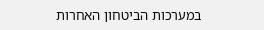במערכות הביטחון האחרות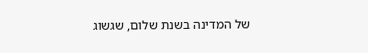של המדינה בשנת שלום, שגשוג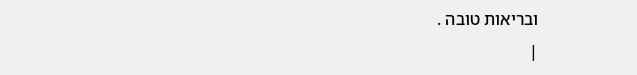ובריאות טובה .
|